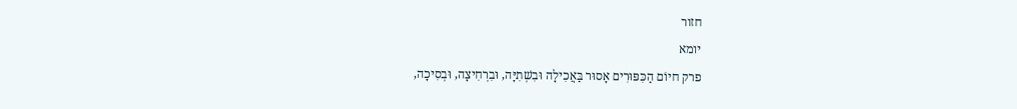חזור
יומא
פרק חיוֹם הַכִּפּוּרִים אָסוּר בַּאֲכִילָה וּבִשְׁתִיָּה, וּבִרְחִיצָה, וּבְסִיכָה,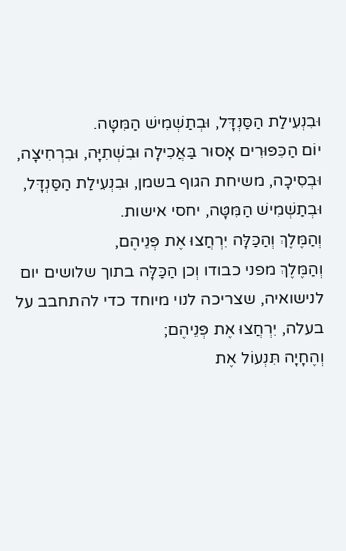וּבִנְעִילַת הַסַּנְדָּל, וּבְתַשְׁמִישׁ הַמִּטָּה.
יוֹם הַכִּפּוּרִים אָסוּר בַּאֲכִילָה וּבִשְׁתִיָּה, וּבִרְחִיצָה, וּבְסִיכָה, משיחת הגוף בשמן, וּבִנְעִילַת הַסַּנְדָּל, וּבְתַשְׁמִישׁ הַמִּטָּה, יחסי אישות.
וְהַמֶּלֶךְ וְהַכַּלָּה יִרְחֲצוּ אֶת פְּנֵיהֶם,
וְהַמֶּלֶךְ מפני כבודו וְכן הַכַּלָּה בתוך שלושים יום לנישואיה, שצריכה לנוי מיוחד כדי להתחבב על בעלה, יִרְחֲצוּ אֶת פְּנֵיהֶם;
וְהֶחָיָה תִּנְעוֹל אֶת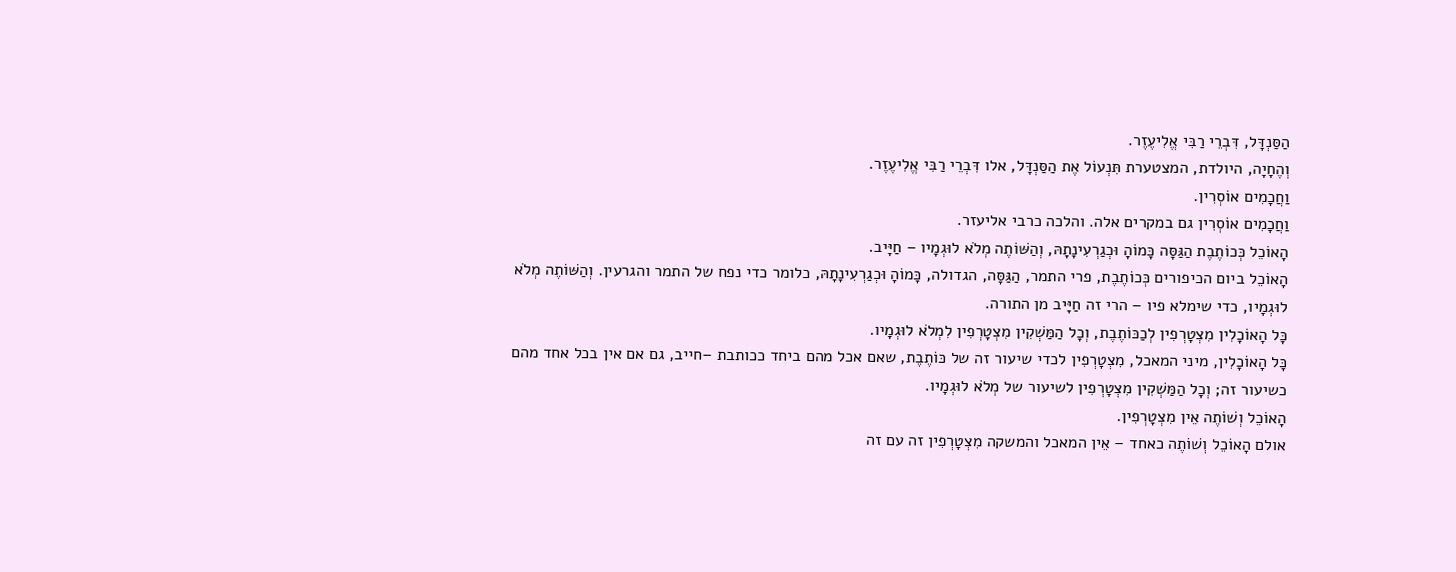הַסַּנְדָּל, דִּבְרֵי רַבִּי אֱלִיעֶזֶר.
וְהֶחָיָה, היולדת, המצטערת תִּנְעוֹל אֶת הַסַּנְדָּל, אלו דִּבְרֵי רַבִּי אֱלִיעֶזֶר.
וַחֲכָמִים אוֹסְרִין.
וַחֲכָמִים אוֹסְרִין גם במקרים אלה. והלכה כרבי אליעזר.
הָאוֹכֵל כְּכוֹתֶבֶת הַגַּסָּה כָּמוֹהָ וּכְגַרְעִינָתָהּ, וְהַשּׁוֹתֶה מְלֹא לוּגְמָיו – חַיָּיב.
הָאוֹכֵל ביום הכיפורים כְּכוֹתֶבֶת, פרי התמר, הַגַּסָּה, הגדולה, כָּמוֹהָ וּכְגַרְעִינָתָהּ, כלומר כדי נפח של התמר והגרעין. וְהַשּׁוֹתֶה מְלֹא לוּגְמָיו, כדי שימלא פיו – הרי זה חַיָּיב מן התורה.
כָּל הָאוֹכָלִין מִצְטָרְפִין לְכַכּוֹתֶבֶת, וְכָל הַמַּשְׁקִין מִצְטָרְפִין לִמְלֹא לוּגְמָיו.
כָּל הָאוֹכָלִין, מיני המאכל, מִצְטָרְפִין לכדי שיעור זה של כּוֹתֶבֶת, שאם אכל מהם ביחד ככותבת –חייב, גם אם אין בכל אחד מהם כשיעור זה; וְכָל הַמַּשְׁקִין מִצְטָרְפִין לשיעור של מְלֹא לוּגְמָיו.
הָאוֹכֵל וְשׁוֹתֶה אֵין מִצְטָרְפִין.
אולם הָאוֹכֵל וְשׁוֹתֶה כאחד – אֵין המאכל והמשקה מִצְטָרְפִין זה עם זה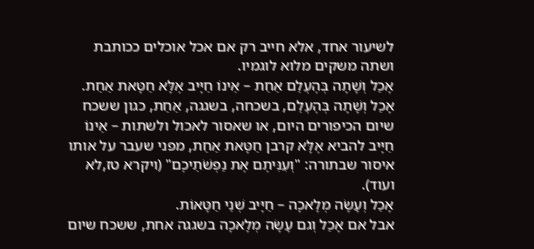לשיעור אחד, אלא חייב רק אם אכל אוכלים ככותבת ושתה משקים מלוא לוגמיו.
אָכַל וְשָׁתָה בְּהֶעְלֵם אַחַת – אֵינוֹ חַיָּיב אֶלָּא חַטָּאת אַחַת.
אָכַל וְשָׁתָה בְּהֶעְלֵם, בשכחה, בשגגה, אַחַת, כגון ששכח שיום הכיפורים היום, או שאסור לאכול ולשתות – אֵינוֹ חַיָּיב להביא אֶלָּא קרבן חַטָּאת אַחַת, מפני שעבר על אותו איסור שבתורה: "וְעִנִּיתֶם אֶת נַפְשֹׁתֵיכֶם" (ויקרא טז,לא ועוד).
אָכַל וְעָשָׂה מְלָאכָה – חַיָּיב שְׁנֵי חַטָּאוֹת.
אבל אם אָכַל וְגם עָשָׂה מְלָאכָה בשגגה אחת, ששכח שיום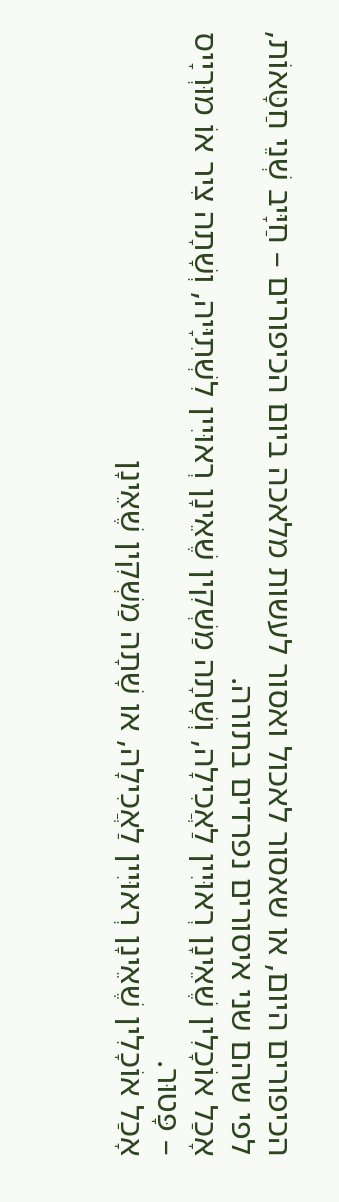הכיפורים היום, או שאסור לאכול ואסור לעשות מלאכה ביום הכיפורים – חַיָּיב שְׁנֵי חַטָּאוֹת, לפי שהם שני איסורים נפרדים בתורה.
אָכַל אוֹכָלִין שֶׁאֵינָן רְאוּיִין לַאֲכִילָה, וְשָׁתָה מַשְׁקִין שֶׁאֵינָן רְאוּיִין לִשְׁתִיָּיה, וְשָׁתָה צִיר אוֹ מוּרְיָיס – פָּטוּר.
אָכַל אוֹכָלִין שֶׁאֵינָן רְאוּיִין לַאֲכִילָה, או שָׁתָה מַשְׁקִין שֶׁאֵינָן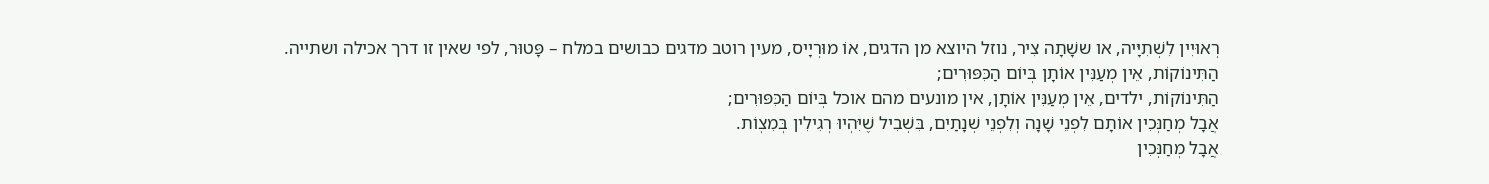רְאוּיִין לִשְׁתִיָּיה, או ששָׁתָה צִיר, נוזל היוצא מן הדגים, אוֹ מוּרְיָיס, מעין רוטב מדגים כבושים במלח – פָּטוּר, לפי שאין זו דרך אכילה ושתייה.
הַתִּינוֹקוֹת, אֵין מְעַנִּין אוֹתָן בְּיוֹם הַכִּפּוּרִים;
הַתִּינוֹקוֹת, ילדים, אֵין מְעַנִּין אוֹתָן, אין מונעים מהם אוכל בְּיוֹם הַכִּפּוּרִים;
אֲבָל מְחַנְּכִין אוֹתָם לִפְנֵי שָׁנָה וְלִפְנֵי שְׁנָתַיִם, בִּשְׁבִיל שֶׁיִּהְיוּ רְגִילִין בְּמִצְוֹת.
אֲבָל מְחַנְּכִין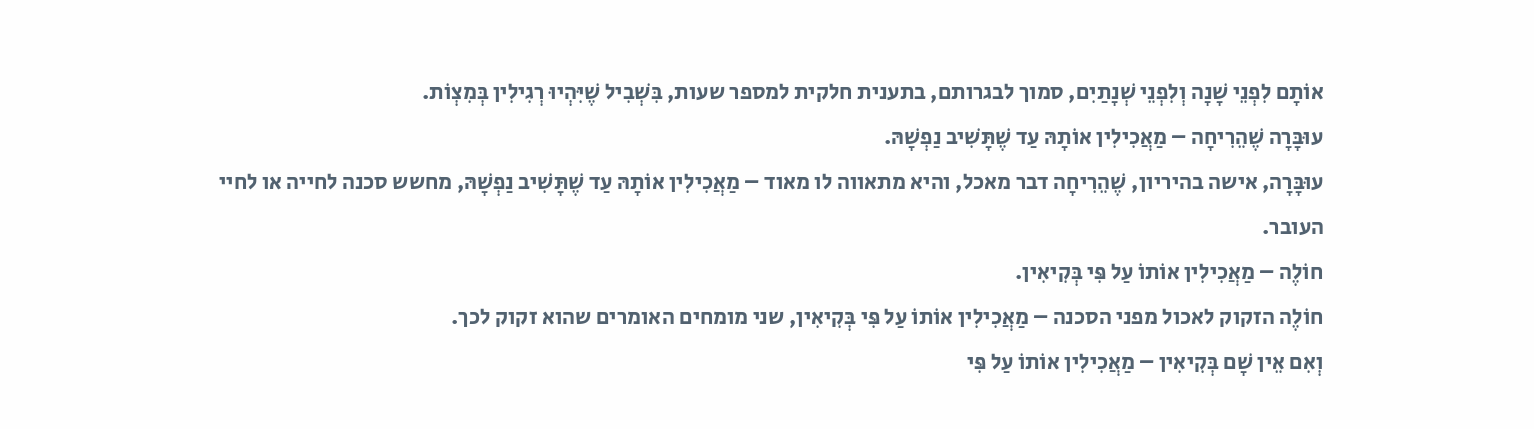אוֹתָם לִפְנֵי שָׁנָה וְלִפְנֵי שְׁנָתַיִם, סמוך לבגרותם, בתענית חלקית למספר שעות, בִּשְׁבִיל שֶׁיִּהְיוּ רְגִילִין בְּמִצְוֹת.
עוּבָּרָה שֶׁהֵרִיחָה – מַאֲכִילִין אוֹתָהּ עַד שֶׁתָּשִׁיב נַפְשָׁהּ.
עוּבָּרָה, אישה בהיריון, שֶׁהֵרִיחָה דבר מאכל, והיא מתאווה לו מאוד – מַאֲכִילִין אוֹתָהּ עַד שֶׁתָּשִׁיב נַפְשָׁהּ, מחשש סכנה לחייה או לחיי העובר.
חוֹלֶה – מַאֲכִילִין אוֹתוֹ עַל פִּי בְּקִיאִין.
חוֹלֶה הזקוק לאכול מפני הסכנה – מַאֲכִילִין אוֹתוֹ עַל פִּי בְּקִיאִין, שני מומחים האומרים שהוא זקוק לכך.
וְאִם אֵין שָׁם בְּקִיאִין – מַאֲכִילִין אוֹתוֹ עַל פִּי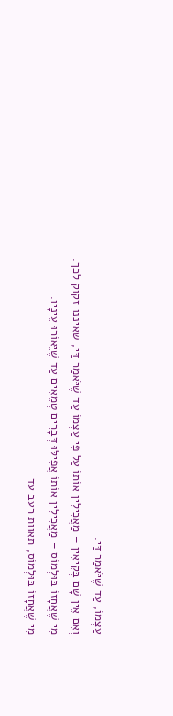עַצְמוֹ, עַד שֶׁיֹּאמַר דַּי.
וְאִם אֵין שָׁם בְּקִיאִין – מַאֲכִילִין אוֹתוֹ עַל פִּי עַצְמוֹ עַד שֶׁיֹּאמַר דַּי, שאיננו זקוק לכך.
מִי שֶׁאֲחָזוֹ בּוּלְמוֹס – מַאֲכִילִין אוֹתוֹ אֲפִילּוּ דְּבָרִים טְמֵאִים עַד שֶׁיֵּאוֹרוּ עֵינָיו.
מִי שֶׁאֲחָזוֹ בּוּלְמוֹס, תאוות רעב עד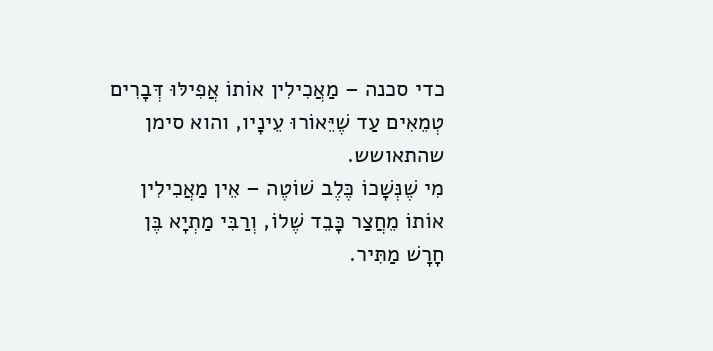כדי סכנה – מַאֲכִילִין אוֹתוֹ אֲפִילּוּ דְּבָרִים טְמֵאִים עַד שֶׁיֵּאוֹרוּ עֵינָיו, והוא סימן שהתאושש.
מִי שֶׁנְּשָׁכוֹ כֶּלֶב שׁוֹטֶה – אֵין מַאֲכִילִין אוֹתוֹ מֵחֲצַר כָּבֵד שֶׁלוֹ, וְרַבִּי מַתְיָא בֶּן חָרָשׁ מַתִּיר.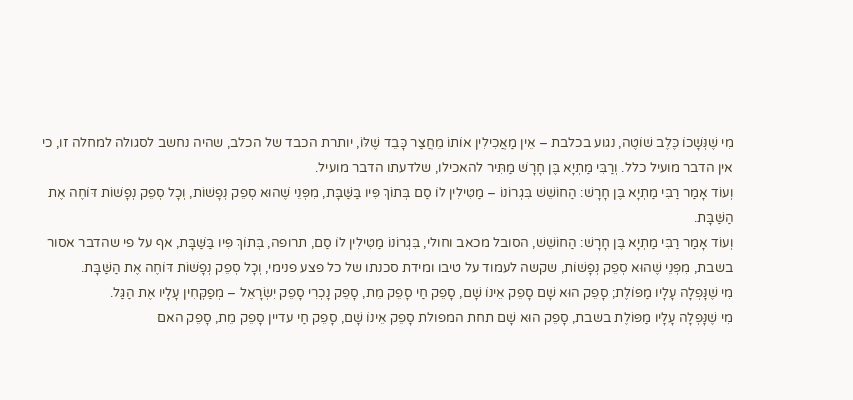מִי שֶׁנְּשָׁכוֹ כֶּלֶב שׁוֹטֶה, נגוע בכלבת – אֵין מַאֲכִילִין אוֹתוֹ מֵחֲצַר כָּבֵד שֶׁלּוֹ, יותרת הכבד של הכלב, שהיה נחשב לסגולה למחלה זו, כי אין הדבר מועיל כלל. וְרַבִּי מַתְיָא בֶּן חָרָשׁ מַתִּיר להאכילו, שלדעתו הדבר מועיל.
וְעוֹד אָמַר רַבִּי מַתְיָא בֶּן חָרָשׁ: הַחוֹשֵׁשׁ בִּגְרוֹנוֹ – מַטִּילִין לוֹ סַם בְּתוֹךְ פִּיו בַּשַּׁבָּת, מִפְּנֵי שֶׁהוּא סְפֵק נְפָשׁוֹת, וְכָל סְפֵק נְפָשׁוֹת דּוֹחֶה אֶת הַשַּׁבָּת.
וְעוֹד אָמַר רַבִּי מַתְיָא בֶּן חָרָשׁ: הַחוֹשֵׁשׁ, הסובל מכאב וחולי, בִּגְרוֹנוֹ מַטִּילִין לוֹ סַם, תרופה, בְּתוֹךְ פִּיו בַּשַּׁבָּת, אף על פי שהדבר אסור בשבת, מִפְּנֵי שֶׁהוּא סְפֵק נְפָשׁוֹת, שקשה לעמוד על טיבו ומידת סכנתו של כל פצע פנימי, וְכָל סְפֵק נְפָשׁוֹת דּוֹחֶה אֶת הַשַּׁבָּת.
מִי שֶׁנָּפְלָה עָלָיו מַפּוֹלֶת; סָפֵק הוּא שָׁם סָפֵק אֵינוֹ שָׁם, סָפֵק חַי סָפֵק מֵת, סָפֵק נָכְרִי סָפֵק יִשְׂרָאֵל – מְפַקְּחִין עָלָיו אֶת הַגַּל.
מִי שֶׁנָּפְלָה עָלָיו מַפּוֹלֶת בשבת, סָפֵק הוּא שָׁם תחת המפולת סָפֵק אֵינוֹ שָׁם, סָפֵק חַי עדיין סָפֵק מֵת, סָפֵק האם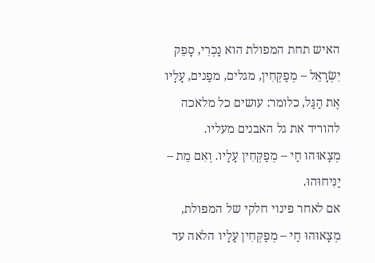האיש תחת המפולת הוא נָכְרִי, סָפֵק יִשְׂרָאֵל – מְפַקְּחִין, מגלים, מפַנים, עָלָיו אֶת הַגַּל, כלומר: עושים כל מלאכה להוריד את גל האבנים מעליו.
מְצָאוּהוּ חַי – מְפַקְּחִין עָלָיו. וְאִם מֵת – יַנִּיחוּהוּ.
אם לאחר פינוי חלקי של המפולת, מְצָאוּהוּ חַי – מְפַקְּחִין עָלָיו הלאה עד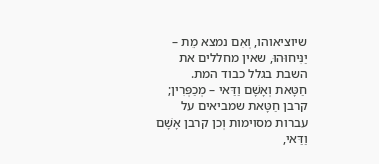שיוציאוהו, וְאִם נמצא מֵת – יַנִּיחוּהוּ, שאין מחללים את השבת בגלל כבוד המת.
חַטָּאת וְאָשָׁם וַדַּאי – מְכַפְּרִין;
קרבן חַטָּאת שמביאים על עברות מסוימות וְכן קרבן אָשָׁם וַדַּאי,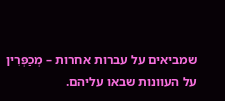שמביאים על עברות אחרות – מְכַפְּרִין על העוונות שבאו עליהם.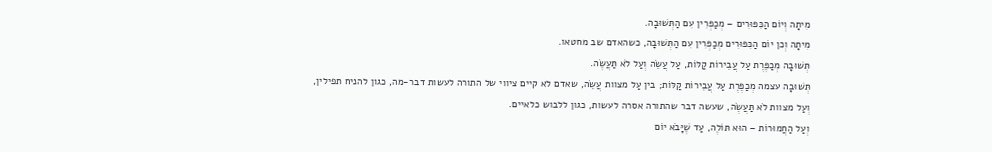מִיתָה וְיוֹם הַכִּפּוּרִים – מְכַפְּרִין עִם הַתְּשׁוּבָה.
מִיתָה וְכן יוֹם הַכִּפּוּרִים מְכַפְּרִין עִם הַתְּשׁוּבָה, כשהאדם שב מחטאו.
תְּשׁוּבָה מְכַפֶּרֶת עַל עֲבֵירוֹת קַלּוֹת, עַל עֲשֵׂה וְעַל לֹא תַּעֲשֶׂה.
תְּשׁוּבָה עצמה מְכַפֶּרֶת עַל עֲבֵירוֹת קַלּוֹת; בין עַל מצוות עֲשֵׂה, שאדם לא קיים ציווי של התורה לעשות דבר-מה, כגון להניח תפילין, וְעַל מצוות לֹא תַּעֲשֶׂה, שעשה דבר שהתורה אסרה לעשות, כגון ללבוש כלאיים.
וְעַל הַחֲמוּרוֹת – הוּא תּוֹלֶה, עַד שֶׁיָּבֹא יוֹם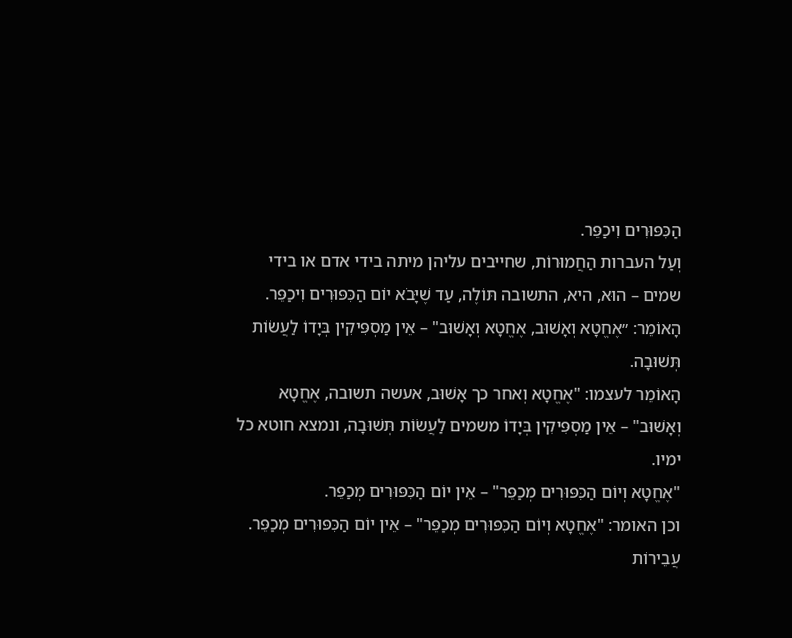הַכִּפּוּרִים וִיכַפֵּר.
וְעַל העברות הַחֲמוּרוֹת, שחייבים עליהן מיתה בידי אדם או בידי שמים – הוּא, היא, התשובה תּוֹלֶה, עַד שֶׁיָּבֹא יוֹם הַכִּפּוּרִים וִיכַפֵּר.
הָאוֹמֵר: ״אֶחֱטָא וְאָשׁוּב, אֶחֱטָא וְאָשׁוּב" – אֵין מַסְפִּיקִין בְּיָדוֹ לַעֲשׂוֹת תְּשׁוּבָה.
הָאוֹמֵר לעצמו: "אֶחֱטָא וְאחר כך אָשׁוּב, אעשה תשובה, אֶחֱטָא וְאָשׁוּב" – אֵין מַסְפִּיקִין בְּיָדוֹ משמים לַעֲשׂוֹת תְּשׁוּבָה, ונמצא חוטא כל ימיו.
"אֶחֱטָא וְיוֹם הַכִּפּוּרִים מְכַפֵּר" – אֵין יוֹם הַכִּפּוּרִים מְכַפֵּר.
וכן האומר: "אֶחֱטָא וְיוֹם הַכִּפּוּרִים מְכַפֵּר" – אֵין יוֹם הַכִּפּוּרִים מְכַפֵּר.
עֲבֵירוֹת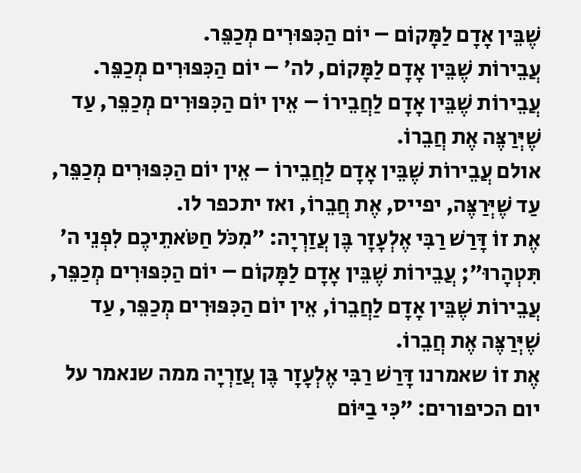שֶׁבֵּין אָדָם לַמָּקוֹם – יוֹם הַכִּפּוּרִים מְכַפֵּר.
עֲבֵירוֹת שֶׁבֵּין אָדָם לַמָּקוֹם, לה׳ – יוֹם הַכִּפּוּרִים מְכַפֵּר.
עֲבֵירוֹת שֶׁבֵּין אָדָם לַחֲבֵירוֹ – אֵין יוֹם הַכִּפּוּרִים מְכַפֵּר, עַד שֶׁיְּרַצֶּה אֶת חֲבֵרוֹ.
אולם עֲבֵירוֹת שֶׁבֵּין אָדָם לַחֲבֵירוֹ – אֵין יוֹם הַכִּפּוּרִים מְכַפֵּר, עַד שֶׁיְּרַצֶּה, יפייס, אֶת חֲבֵרוֹ, ואז יתכפר לו.
אֶת זוֹ דָּרַשׁ רַבִּי אֶלְעָזָר בֶּן עֲזַרְיָה: ״מִכֹּל חַטֹּאתֵיכֶם לִפְנֵי ה׳ תִּטְהָרוּ״; עֲבֵירוֹת שֶׁבֵּין אָדָם לַמָּקוֹם – יוֹם הַכִּפּוּרִים מְכַפֵּר, עֲבֵירוֹת שֶׁבֵּין אָדָם לַחֲבֵרוֹ, אֵין יוֹם הַכִּפּוּרִים מְכַפֵּר, עַד שֶׁיְּרַצֶּה אֶת חֲבֵרוֹ.
אֶת זוֹ שאמרנו דָּרַשׁ רַבִּי אֶלְעָזָר בֶּן עֲזַרְיָה ממה שנאמר על יום הכיפורים: ״כִּי בַיּוֹם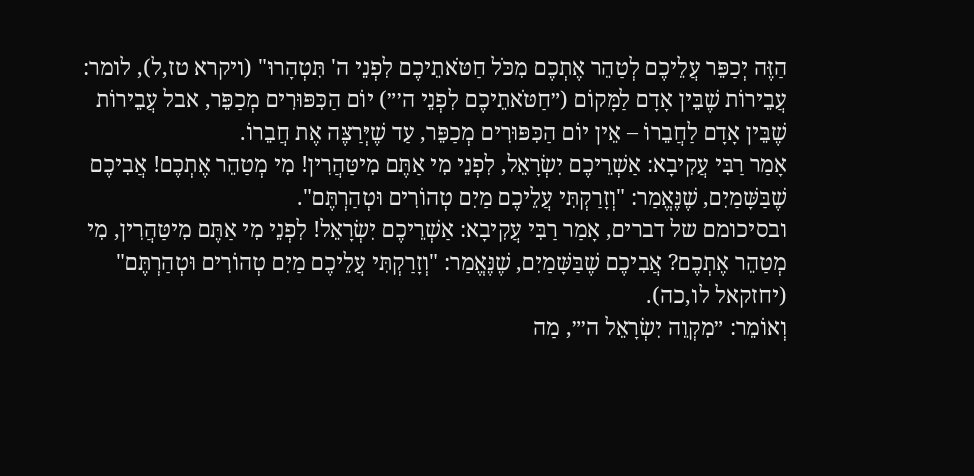הַזֶּה יְכַפֵּר עֲלֵיכֶם לְטַהֵר אֶתְכֶם מִכֹּל חַטֹּאתֵיכֶם לִפְנֵי ה' תִּטְהָרוּ" (ויקרא טז,ל), לומר: עֲבֵירוֹת שֶׁבֵּין אָדָם לַמָּקוֹם (״חַטֹּאתֵיכֶם לִפְנֵי ה׳״) יוֹם הַכִּפּוּרִים מְכַפֵּר, אבל עֲבֵירוֹת שֶׁבֵּין אָדָם לַחֲבֵרוֹ – אֵין יוֹם הַכִּפּוּרִים מְכַפֵּר, עַד שֶׁיְּרַצֶּה אֶת חֲבֵרוֹ.
אָמַר רַבִּי עֲקִיבָא: אַשְׁרֵיכֶם יִשְׂרָאֵל, לִפְנֵי מִי אַתֶּם מִיטַּהֲרִין! מִי מְטַהֵר אֶתְכֶם! אֲבִיכֶם שֶׁבַּשָּׁמַיִם, שֶׁנֶּאֱמַר: "וְזָרַקְתִּי עֲלֵיכֶם מַיִם טְהוֹרִים וּטְהַרְתֶּם".
ובסיכומם של דברים, אָמַר רַבִּי עֲקִיבָא: אַשְׁרֵיכֶם יִשְׂרָאֵל! לִפְנֵי מִי אַתֶּם מִיטַּהֲרִין, מִי מְטַהֵר אֶתְכֶם? אֲבִיכֶם שֶׁבַּשָּׁמַיִם, שֶׁנֶּאֱמַר: "וְזָרַקְתִּי עֲלֵיכֶם מַיִם טְהוֹרִים וּטְהַרְתֶּם" (יחזקאל לו,כה).
וְאוֹמֵר: ״מִקְוֵה יִשְׂרָאֵל ה׳״, מַה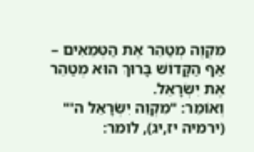מִּקְוֶה מְטַהֵר אֶת הַטְּמֵאִים – אַף הַקָּדוֹשׁ בָּרוּךְ הוּא מְטַהֵר אֶת יִשְׂרָאֵל.
וְאוֹמֵר: "מִקְוֵה יִשְׂרָאֵל ה'" (ירמיה יז,יג), לומר: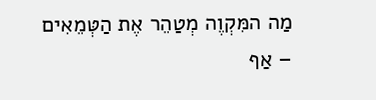מַה המִּקְוֶה מְטַהֵר אֶת הַטְּמֵאִים – אַף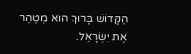הַקָּדוֹשׁ בָּרוּךְ הוּא מְטַהֵר אֶת יִשְׂרָאֵל.